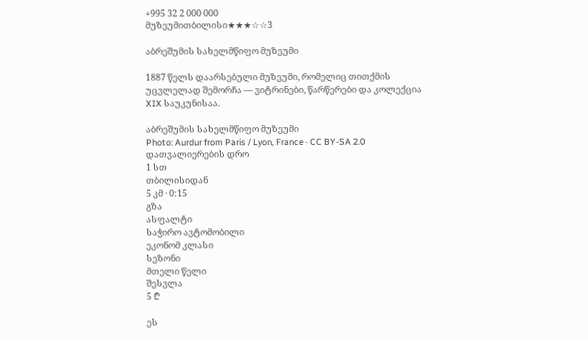+995 32 2 000 000
მუზეუმითბილისი★★★☆☆3

აბრეშუმის სახელმწიფო მუზეუმი

1887 წელს დაარსებული მუზეუმი, რომელიც თითქმის უცვლელად შემორჩა — ვიტრინები, წარწერები და კოლექცია XIX საუკუნისაა.

აბრეშუმის სახელმწიფო მუზეუმი
Photo: Aurdur from Paris / Lyon, France · CC BY-SA 2.0
დათვალიერების დრო
1 სთ
თბილისიდან
5 კმ · 0:15
გზა
ასფალტი
საჭირო ავტომობილი
ეკონომ კლასი
სეზონი
მთელი წელი
შესვლა
5 ₾

ეს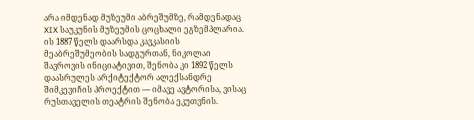არა იმდენად მუზეუმი აბრეშუმზე, რამდენადაც XIX საუკუნის მუზეუმის ცოცხალი ეგზემპლარია. ის 1887 წელს დაარსდა კავკასიის მეაბრეშუმეობის სადგურთან, ნიკოლაი შავროვის ინიციატივით, შენობა კი 1892 წელს დაასრულეს არქიტექტორ ალექსანდრე შიმკევიჩის პროექტით — იმავე ავტორისა, ვისაც რუსთაველის თეატრის შენობა ეკუთვნის.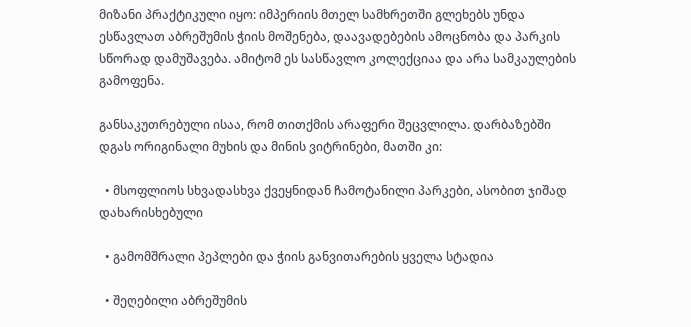მიზანი პრაქტიკული იყო: იმპერიის მთელ სამხრეთში გლეხებს უნდა ესწავლათ აბრეშუმის ჭიის მოშენება, დაავადებების ამოცნობა და პარკის სწორად დამუშავება. ამიტომ ეს სასწავლო კოლექციაა და არა სამკაულების გამოფენა.

განსაკუთრებული ისაა, რომ თითქმის არაფერი შეცვლილა. დარბაზებში დგას ორიგინალი მუხის და მინის ვიტრინები, მათში კი:

  • მსოფლიოს სხვადასხვა ქვეყნიდან ჩამოტანილი პარკები, ასობით ჯიშად დახარისხებული

  • გამომშრალი პეპლები და ჭიის განვითარების ყველა სტადია

  • შეღებილი აბრეშუმის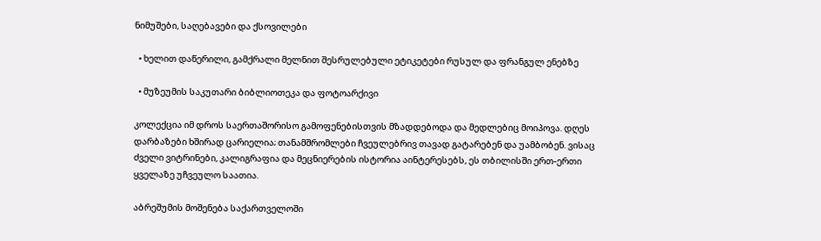ნიმუშები, საღებავები და ქსოვილები

  • ხელით დაწერილი, გამქრალი მელნით შესრულებული ეტიკეტები რუსულ და ფრანგულ ენებზე

  • მუზეუმის საკუთარი ბიბლიოთეკა და ფოტოარქივი

კოლექცია იმ დროს საერთაშორისო გამოფენებისთვის მზადდებოდა და მედლებიც მოიპოვა. დღეს დარბაზები ხშირად ცარიელია; თანამშრომლები ჩვეულებრივ თავად გატარებენ და უამბობენ. ვისაც ძველი ვიტრინები, კალიგრაფია და მეცნიერების ისტორია აინტერესებს, ეს თბილისში ერთ-ერთი ყველაზე უჩვეულო საათია.

აბრეშუმის მოშენება საქართველოში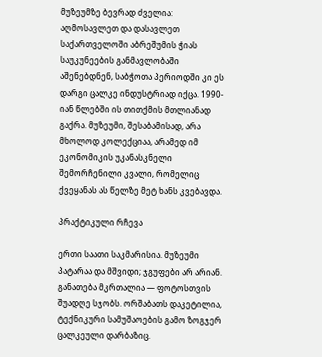მუზეუმზე ბევრად ძველია: აღმოსავლეთ და დასავლეთ საქართველოში აბრეშუმის ჭიას საუკუნეების განმავლობაში აშენებდნენ, საბჭოთა პერიოდში კი ეს დარგი ცალკე ინდუსტრიად იქცა. 1990-იან წლებში ის თითქმის მთლიანად გაქრა. მუზეუმი, შესაბამისად, არა მხოლოდ კოლექციაა, არამედ იმ ეკონომიკის უკანასკნელი შემორჩენილი კვალი, რომელიც ქვეყანას ას წელზე მეტ ხანს კვებავდა.

პრაქტიკული რჩევა

ერთი საათი საკმარისია. მუზეუმი პატარაა და მშვიდი; ჯგუფები არ არიან. განათება მკრთალია — ფოტოსთვის შუადღე სჯობს. ორშაბათს დაკეტილია, ტექნიკური სამუშაოების გამო ზოგჯერ ცალკეული დარბაზიც.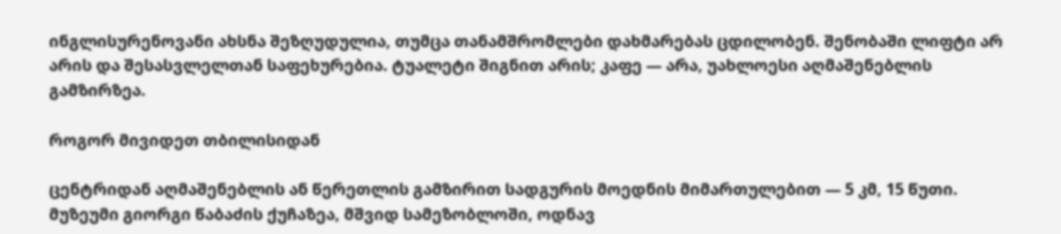ინგლისურენოვანი ახსნა შეზღუდულია, თუმცა თანამშრომლები დახმარებას ცდილობენ. შენობაში ლიფტი არ არის და შესასვლელთან საფეხურებია. ტუალეტი შიგნით არის; კაფე — არა, უახლოესი აღმაშენებლის გამზირზეა.

როგორ მივიდეთ თბილისიდან

ცენტრიდან აღმაშენებლის ან წერეთლის გამზირით სადგურის მოედნის მიმართულებით — 5 კმ, 15 წუთი. მუზეუმი გიორგი წაბაძის ქუჩაზეა, მშვიდ სამეზობლოში, ოდნავ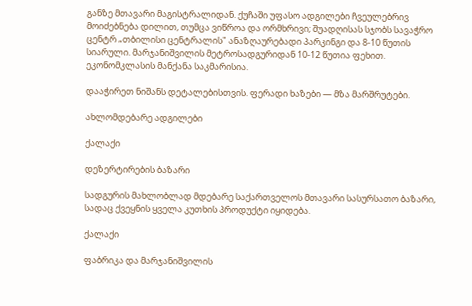განზე მთავარი მაგისტრალიდან. ქუჩაში უფასო ადგილები ჩვეულებრივ მოიძებნება დილით, თუმცა ვიწროა და ორმხრივი; შუადღისას სჯობს სავაჭრო ცენტრ „თბილისი ცენტრალის" ანაზღაურებადი პარკინგი და 8-10 წუთის სიარული. მარჯანიშვილის მეტროსადგურიდან 10-12 წუთია ფეხით. ეკონომკლასის მანქანა საკმარისია.

დააჭირეთ ნიშანს დეტალებისთვის. ფერადი ხაზები — მზა მარშრუტები.

ახლომდებარე ადგილები

ქალაქი

დეზერტირების ბაზარი

სადგურის მახლობლად მდებარე საქართველოს მთავარი სასურსათო ბაზარი, სადაც ქვეყნის ყველა კუთხის პროდუქტი იყიდება.

ქალაქი

ფაბრიკა და მარჯანიშვილის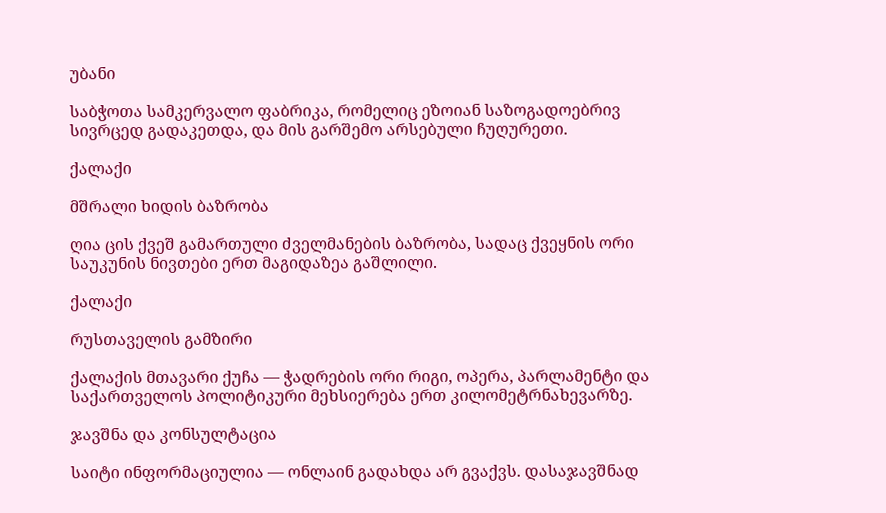უბანი

საბჭოთა სამკერვალო ფაბრიკა, რომელიც ეზოიან საზოგადოებრივ სივრცედ გადაკეთდა, და მის გარშემო არსებული ჩუღურეთი.

ქალაქი

მშრალი ხიდის ბაზრობა

ღია ცის ქვეშ გამართული ძველმანების ბაზრობა, სადაც ქვეყნის ორი საუკუნის ნივთები ერთ მაგიდაზეა გაშლილი.

ქალაქი

რუსთაველის გამზირი

ქალაქის მთავარი ქუჩა — ჭადრების ორი რიგი, ოპერა, პარლამენტი და საქართველოს პოლიტიკური მეხსიერება ერთ კილომეტრნახევარზე.

ჯავშნა და კონსულტაცია

საიტი ინფორმაციულია — ონლაინ გადახდა არ გვაქვს. დასაჯავშნად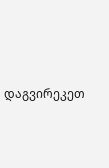დაგვირეკეთ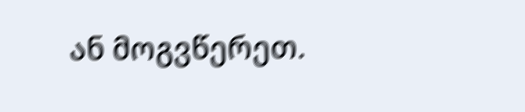ან მოგვწერეთ.